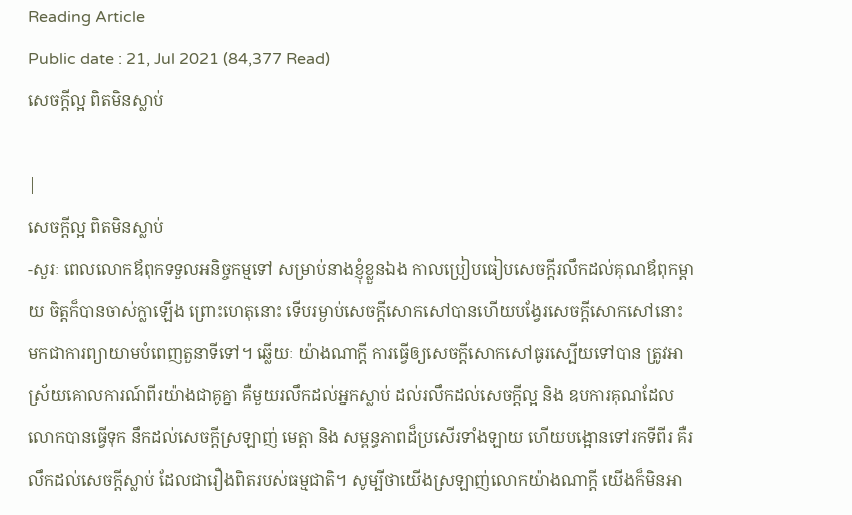Reading Article
Public date : 21, Jul 2021 (84,377 Read)
សេចក្ដីល្អ ពិតមិនស្លាប់

|
សេចក្ដីល្អ ពិតមិនស្លាប់
-សួរៈ ពេលលោកឪពុកទទួលអនិច្ចកម្មទៅ សម្រាប់នាងខ្ញុំខ្លួនឯង កាលប្រៀបធៀបសេចក្ដីរលឹកដល់គុណឪពុកម្ដាយ ចិត្តក៏បានចាស់ក្លាឡើង ព្រោះហេតុនោះ ទើបរម្ងាប់សេចក្ដីសោកសៅបានហើយបង្វែរសេចក្ដីសោកសៅនោះ មកជាការព្យាយាមបំពេញតួនាទីទៅ។ ឆ្លើយៈ យ៉ាងណាក្ដី ការធ្វើឲ្យសេចក្ដីសោកសៅធូរស្បើយទៅបាន ត្រូវអាស្រ័យគោលការណ៍ពីរយ៉ាងជាគូគ្នា គឺមួយរលឹកដល់អ្នកស្លាប់ ដល់រលឹកដល់សេចក្ដីល្អ និង ឧបការគុណដែលលោកបានធ្វើទុក នឹកដល់សេចក្ដីស្រឡាញ់ មេត្តា និង សម្ពន្ធភាពដ៏ប្រសើរទាំងឡាយ ហើយបង្អោនទៅរកទីពីរ គឺរលឹកដល់សេចក្ដីស្លាប់ ដែលជារឿងពិតរបស់ធម្មជាតិ។ សូម្បីថាយើងស្រឡាញ់លោកយ៉ាងណាក្ដី យើងក៏មិនអា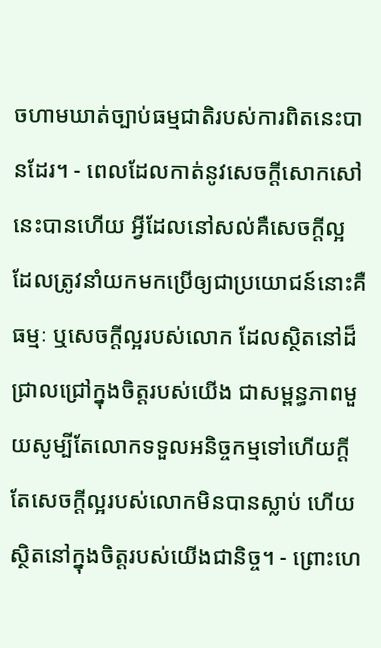ចហាមឃាត់ច្បាប់ធម្មជាតិរបស់ការពិតនេះបានដែរ។ - ពេលដែលកាត់នូវសេចក្ដីសោកសៅនេះបានហើយ អ្វីដែលនៅសល់គឺសេចក្ដីល្អ ដែលត្រូវនាំយកមកប្រើឲ្យជាប្រយោជន៍នោះគឺធម្មៈ ឬសេចក្ដីល្អរបស់លោក ដែលស្ថិតនៅដ៏ជ្រាលជ្រៅក្នុងចិត្តរបស់យើង ជាសម្ពន្ធភាពមួយសូម្បីតែលោកទទួលអនិច្ចកម្មទៅហើយក្ដី តែសេចក្ដីល្អរបស់លោកមិនបានស្លាប់ ហើយស្ថិតនៅក្នុងចិត្តរបស់យើងជានិច្ច។ - ព្រោះហេ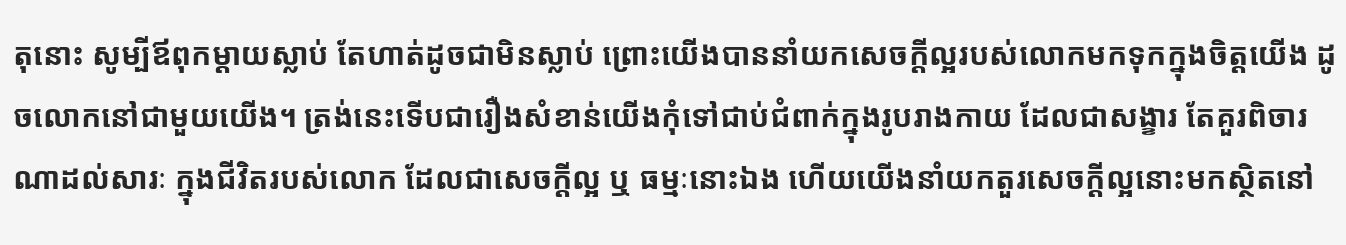តុនោះ សូម្បីឪពុកម្ដាយស្លាប់ តែហាត់ដូចជាមិនស្លាប់ ព្រោះយើងបាននាំយកសេចក្ដីល្អរបស់លោកមកទុកក្នុងចិត្តយើង ដូចលោកនៅជាមួយយើង។ ត្រង់នេះទើបជារឿងសំខាន់យើងកុំទៅជាប់ជំពាក់ក្នុងរូបរាងកាយ ដែលជាសង្ខារ តែគួរពិចារណាដល់សារៈ ក្នុងជីវិតរបស់លោក ដែលជាសេចក្ដីល្អ ឬ ធម្មៈនោះឯង ហើយយើងនាំយកតួរសេចក្ដីល្អនោះមកស្ថិតនៅ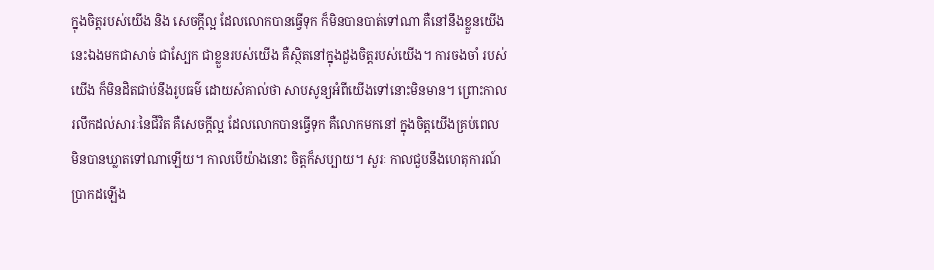ក្នុងចិត្តរបស់យើង និង សេចក្ដីល្អ ដែលលោកបានធ្វើទុក ក៏មិនបានបាត់ទៅណា គឺនៅនឹងខ្លួនយើងនេះឯងមកជាសាច់ ជាស្បែក ជាខ្លួនរបស់យើង គឺស្ថិតនៅក្នុងដួងចិត្តរបស់យើង។ ការចងចាំ របស់យើង ក៏មិនដិតជាប់នឹងរូបធម៌ ដោយសំគាល់ថា សាបសូន្យអំពីយើងទៅនោះមិនមាន។ ព្រោះកាលរលឹកដល់សារៈនៃជីវិត គឺសេចក្ដីល្អ ដែលលោកបានធ្វើទុក គឺលោកមកនៅ ក្នុងចិត្តយើងគ្រប់ពេល មិនបានឃ្លាតទៅណាឡើយ។ កាលបើយ៉ាងនោះ ចិត្តក៏សប្បាយ។ សួរៈ កាលជួបនឹងហេតុការណ៍ប្រាកដឡើង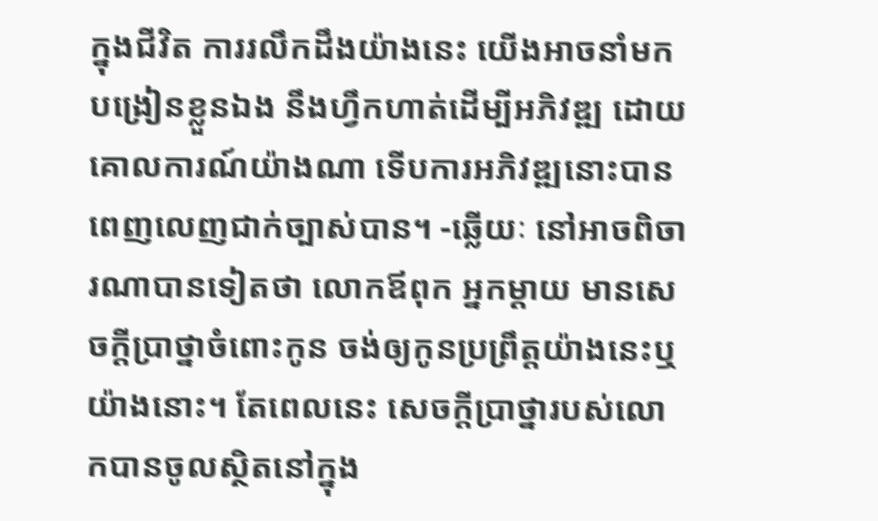ក្នុងជីវិត ការរលឹកដឹងយ៉ាងនេះ យើងអាចនាំមកបង្រៀនខ្លួនឯង នឹងហ្វឹកហាត់ដើម្បីអភិវឌ្ឍ ដោយគោលការណ៍យ៉ាងណា ទើបការអភិវឌ្ឍនោះបានពេញលេញជាក់ច្បាស់បាន។ -ឆ្លើយៈ នៅអាចពិចារណាបានទៀតថា លោកឪពុក អ្នកម្ដាយ មានសេចក្ដីប្រាថ្នាចំពោះកូន ចង់ឲ្យកូនប្រព្រឹត្តយ៉ាងនេះឬយ៉ាងនោះ។ តែពេលនេះ សេចក្ដីប្រាថ្នារបស់លោកបានចូលស្ថិតនៅក្នុង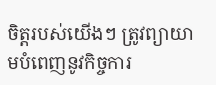ចិត្តរបស់យើងៗ ត្រូវព្យាយាមបំពេញនូវកិច្ចការ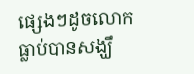ផ្សេងៗដូចលោកធ្លាប់បានសង្ឃឹ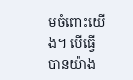មចំពោះយើង។ បើធ្វើបានយ៉ាង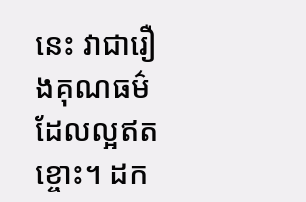នេះ វាជារឿងគុណធម៌ដែលល្អឥតខ្ចោះ។ ដក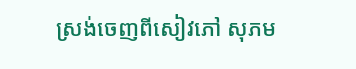ស្រង់ចេញពីសៀវភៅ សុភម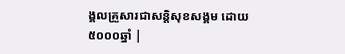ង្គលគ្រួសារជាសន្តិសុខសង្គម ដោយ៥០០០ឆ្នាំ |